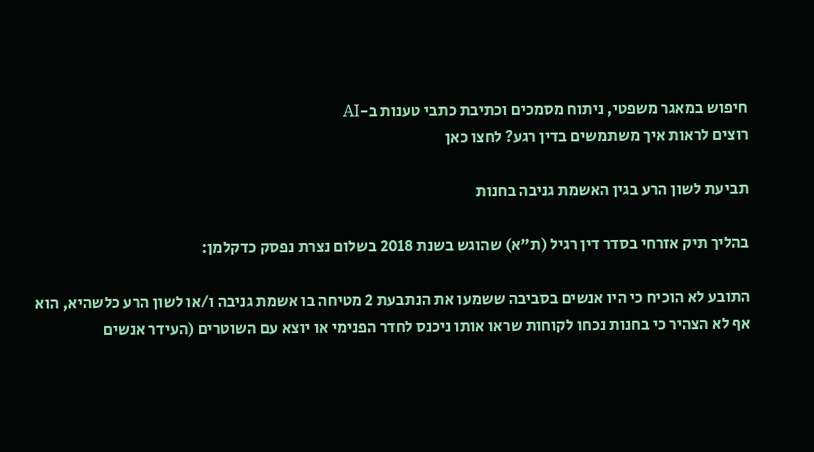חיפוש במאגר משפטי, ניתוח מסמכים וכתיבת כתבי טענות ב-AI
רוצים לראות איך משתמשים בדין רגע? לחצו כאן

תביעת לשון הרע בגין האשמת גניבה בחנות

בהליך תיק אזרחי בסדר דין רגיל (ת"א) שהוגש בשנת 2018 בשלום נצרת נפסק כדקלמן:

התובע לא הוכיח כי היו אנשים בסביבה ששמעו את הנתבעת 2 מטיחה בו אשמת גניבה ו/או לשון הרע כלשהיא, הוא אף לא הצהיר כי בחנות נכחו לקוחות שראו אותו ניכנס לחדר הפנימי או יוצא עם השוטרים (העידר אנשים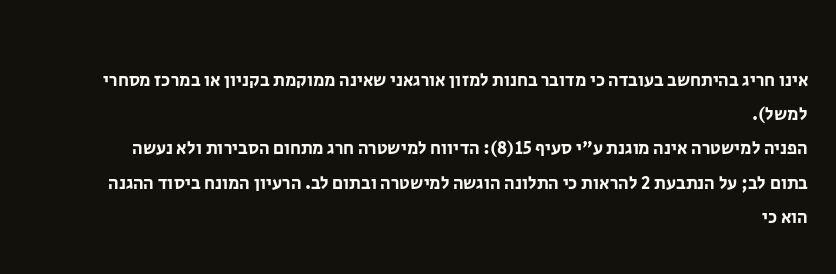אינו חריג בהיתחשב בעובדה כי מדובר בחנות למזון אורגאני שאינה ממוקמת בקניון או במרכז מסחרי למשל).
הפניה למישטרה אינה מוגנת ע"י סעיף 15(8): הדיווח למישטרה חרג מתחום הסבירות ולא נעשה בתום לב; על הנתבעת 2 להראות כי התלונה הוגשה למישטרה ובתום לב. הרעיון המונח ביסוד ההגנה הוא כי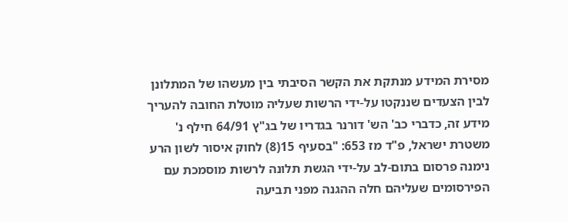מסירת המידע מנתקת את הקשר הסיבתי בין מעשהו של המתלונן לבין הצעדים שננקטו על-ידי הרשות שעליה מוטלת החובה להעריך מידע זה, כדברי כב' הש' דורנר בגדריו של בג"ץ 64/91 חילף נ' משטרת ישראל, פ"ד מז 653: "בסעיף 15(8) לחוק איסור לשון הרע נימנה פרסום בתום-לב על-ידי הגשת תלונה לרשות מוסמכת עם הפירסומים שעליהם חלה ההגנה מפני תביעה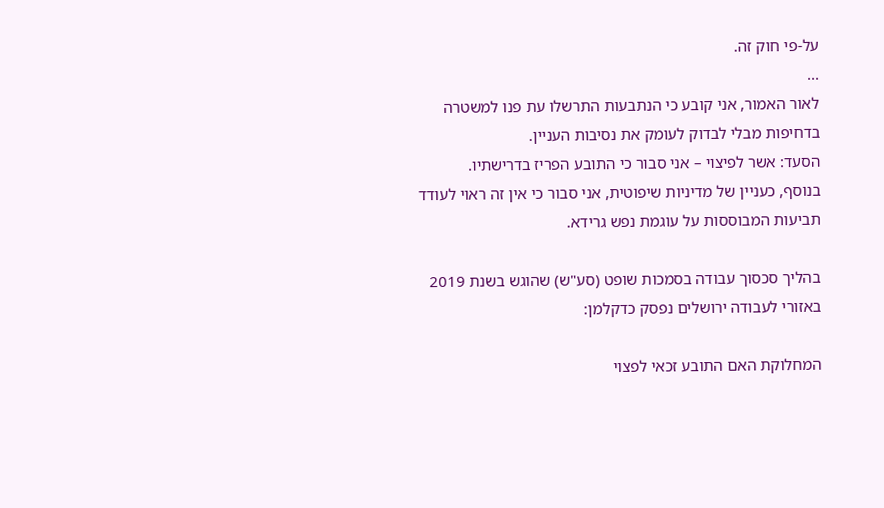על-פי חוק זה.
...
לאור האמור, אני קובע כי הנתבעות התרשלו עת פנו למשטרה בדחיפות מבלי לבדוק לעומק את נסיבות העניין.
הסעד: אשר לפיצוי – אני סבור כי התובע הפריז בדרישתיו.
בנוסף, כעניין של מדיניות שיפוטית, אני סבור כי אין זה ראוי לעודד תביעות המבוססות על עוגמת נפש גרידא.

בהליך סכסוך עבודה בסמכות שופט (סע"ש) שהוגש בשנת 2019 באזורי לעבודה ירושלים נפסק כדקלמן:

המחלוקת האם התובע זכאי לפצוי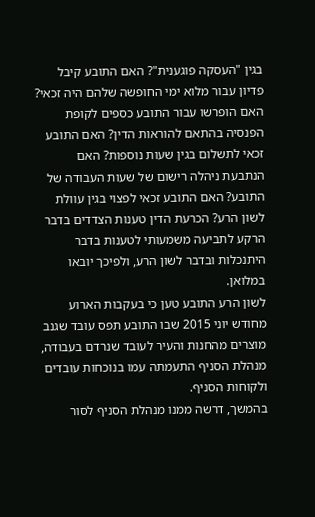בגין "העסקה פוגענית"? האם התובע קיבל פדיון עבור מלוא ימי החופשה שלהם היה זכאי? האם הופרשו עבור התובע כספים לקופת הפנסיה בהתאם להוראות הדין? האם התובע זכאי לתשלום בגין שעות נוספות? האם הנתבעת ניהלה רישום של שעות העבודה של התובע? האם התובע זכאי לפצוי בגין עוולת לשון הרע? הכרעת הדין טענות הצדדים בדבר הרקע לתביעה משמעותי לטענות בדבר היתנכלות ובדבר לשון הרע, ולפיכך יובאו במלואן.
לשון הרע התובע טען כי בעקבות הארוע מחודש יוני 2015 שבו התובע תפס עובד שגנב מוצרים מהחנות והעיר לעובד שנרדם בעבודה, מנהלת הסניף התעמתה עמו בנוכחות עובדים ולקוחות הסניף.
בהמשך, דרשה ממנו מנהלת הסניף לסור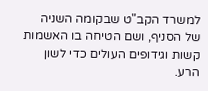למשרד הקב"ט שבקומה השניה של הסניף, ושם הטיחה בו האשמות קשות וגידופים העולים כדי לשון הרע.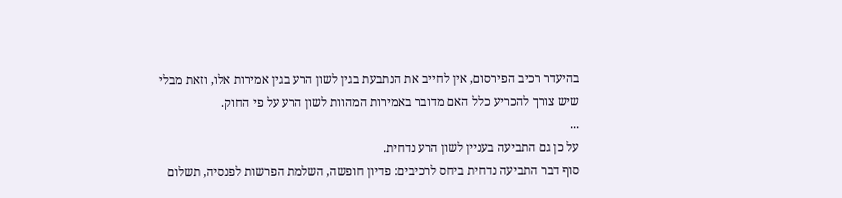בהיעדר רכיב הפירסום, אין לחייב את הנתבעת בגין לשון הרע בגין אמירות אלו, וזאת מבלי שיש צורך להכריע כלל האם מדובר באמירות המהוות לשון הרע על פי החוק.
...
על כן גם התביעה בעניין לשון הרע נדחית.
סוף דבר התביעה נדחית ביחס לרכיבים: פדיון חופשה, השלמת הפרשות לפנסיה, תשלום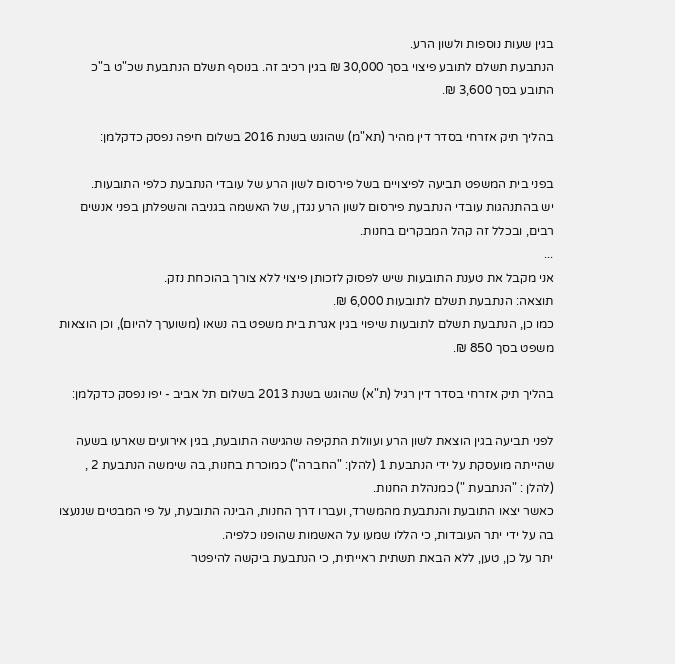בגין שעות נוספות ולשון הרע.
הנתבעת תשלם לתובע פיצוי בסך 30,000 ₪ בגין רכיב זה. בנוסף תשלם הנתבעת שכ"ט ב"כ התובע בסך 3,600 ₪.

בהליך תיק אזרחי בסדר דין מהיר (תא"מ) שהוגש בשנת 2016 בשלום חיפה נפסק כדקלמן:

בפני בית המשפט תביעה לפיצויים בשל פירסום לשון הרע של עובדי הנתבעת כלפי התובעות.
יש בהתנהגות עובדי הנתבעת פירסום לשון הרע נגדן, של האשמה בגניבה והשפלתן בפני אנשים רבים, ובכלל זה קהל המבקרים בחנות.
...
אני מקבל את טענת התובעות שיש לפסוק לזכותן פיצוי ללא צורך בהוכחת נזק.
תוצאה: הנתבעת תשלם לתובעות 6,000 ₪.
כמו כן, הנתבעת תשלם לתובעות שיפוי בגין אגרת בית משפט בה נשאו (משוערך להיום), וכן הוצאות משפט בסך 850 ₪.

בהליך תיק אזרחי בסדר דין רגיל (ת"א) שהוגש בשנת 2013 בשלום תל אביב - יפו נפסק כדקלמן:

לפני תביעה בגין הוצאת לשון הרע ועוולת התקיפה שהגישה התובעת, בגין אירועים שארעו בשעה שהייתה מועסקת על ידי הנתבעת 1 (להלן: "החברה") כמוכרת בחנות, בה שימשה הנתבעת 2 , (להלן : "הנתבעת ") כמנהלת החנות.
כאשר יצאו התובעת והנתבעת מהמשרד, ועברו דרך החנות, הבינה התובעת, על פי המבטים שננעצו בה על ידי יתר העובדות, כי הללו שמעו על האשמות שהופנו כלפיה.
יתר על כן, טען, ללא הבאת תשתית ראייתית, כי הנתבעת ביקשה להיפטר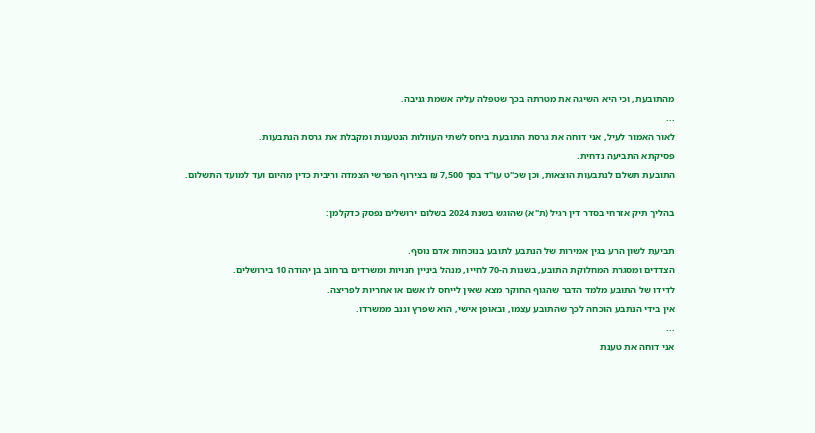מהתובעת, וכי היא השיגה את מטרתה בכך שטפלה עליה אשמת גניבה.
...
לאור האמור לעיל, אני דוחה את גרסת התובעת ביחס לשתי העוולות הנטענות ומקבלת את גרסת הנתבעות.
פסיקתא התביעה נדחית.
התובעת תשלם לנתבעות הוצאות, וכן שכ''ט עו"ד בסך 7,500 ₪ בצירוף הפרשי הצמדה וריבית כדין מהיום ועד למועד התשלום.

בהליך תיק אזרחי בסדר דין רגיל (ת"א) שהוגש בשנת 2024 בשלום ירושלים נפסק כדקלמן:

תביעת לשון הרע בגין אמירות של הנתבע לתובע בנוכחות אדם נוסף.
הצדדים ומסגרת המחלוקת התובע, בשנות ה-70 לחייו, מנהל ביניין חנויות ומשרדים ברחוב בן יהודה 10 בירושלים.
לדידו של התובע מלמד הדבר שהגוף החוקר מצא שאין לייחס לו אשם או אחריות לפריצה.
אין בידי הנתבע הוכחה לכך שהתובע עצמו, ובאופן אישי, הוא שפרץ וגנב ממשרדו.
...
אני דוחה את טענת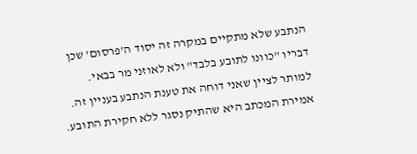הנתבע שלא מתקיים במקרה זה יסוד ה'פרסום' שכן דבריו "כוונו לתובע בלבד" ולא לאוזני מר בבאי.
למותר לציין שאני דוחה את טענת הנתבע בעניין זה. אמירת המכתב היא שהתיק נסגר ללא חקירת התובע.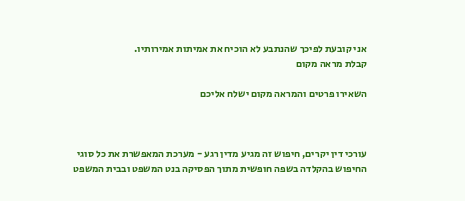אני קובעת לפיכך שהנתבע לא הוכיח את אמיתות אמירותיו.
קבלת מראה מקום

השאירו פרטים והמראה מקום ישלח אליכם



עורכי דין יקרים, חיפוש זה מגיע מדין רגע - מערכת המאפשרת את כל סוגי החיפוש בהקלדה בשפה חופשית מתוך הפסיקה בנט המשפט ובבית המשפט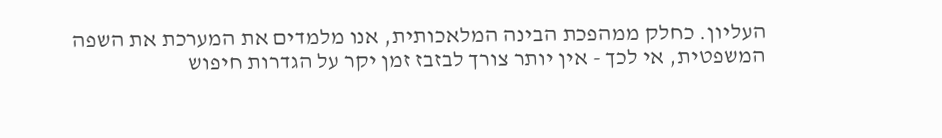העליון. כחלק ממהפכת הבינה המלאכותית, אנו מלמדים את המערכת את השפה המשפטית, אי לכך - אין יותר צורך לבזבז זמן יקר על הגדרות חיפוש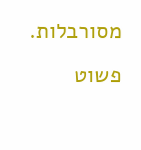מסורבלות. פשוט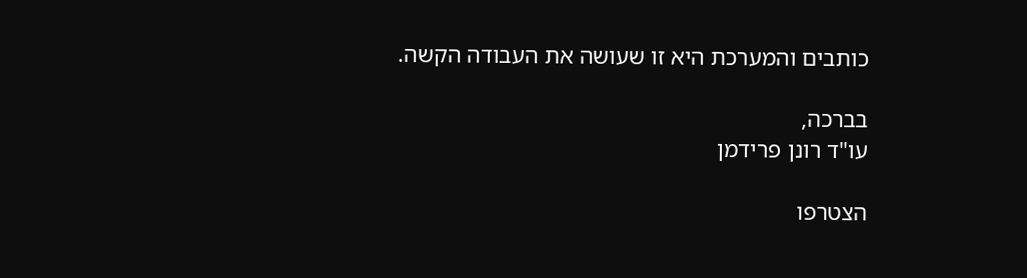כותבים והמערכת היא זו שעושה את העבודה הקשה.

בברכה,
עו"ד רונן פרידמן

הצטרפו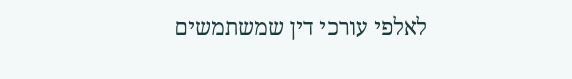לאלפי עורכי דין שמשתמשים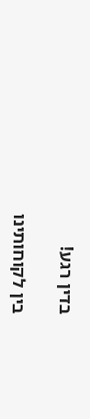בדין רגע!

בין לקוחותינו